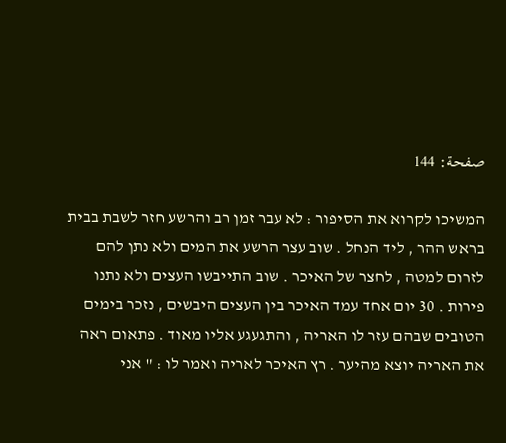صفحة: 144

המשיכו לקרוא את הסיפור : לא עבר זמן רב והרשע חזר לשבת בבית בראש ההר , ליד הנחל . שוב עצר הרשע את המים ולא נתן להם לזרום למטה , לחצר של האיכר . שוב התייבשו העצים ולא נתנו פירות . 30 יום אחד עמד האיכר בין העצים היבשים , נזכר בימים הטובים שבהם עזר לו האריה , והתגעגע אליו מאוד . פתאום ראה את האריה יוצא מהיער . רץ האיכר לאריה ואמר לו : " אני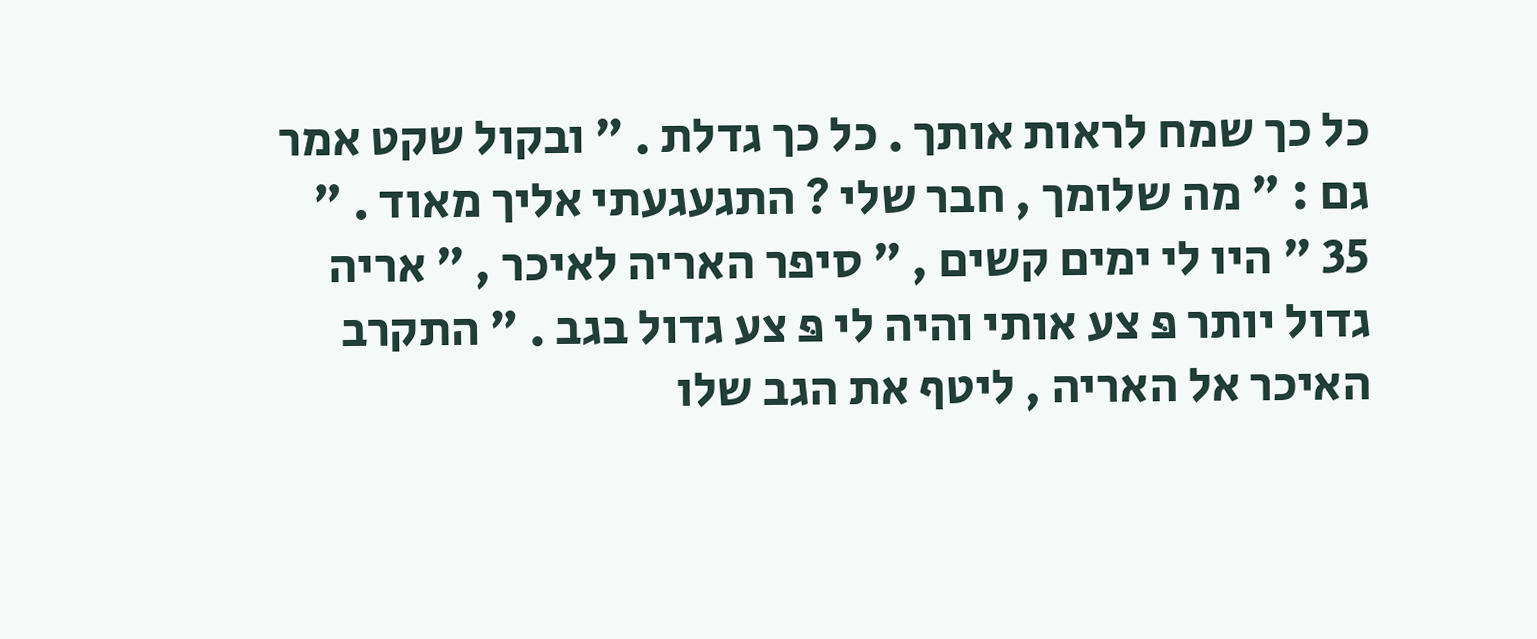כל כך שמח לראות אותך . כל כך גדלת . " ובקול שקט אמר גם : " מה שלומך , חבר שלי ? התגעגעתי אליך מאוד . " 35 " היו לי ימים קשים , " סיפר האריה לאיכר , " אריה גדול יותר פּ צע אותי והיה לי פּ צע גדול בגב . " התקרב האיכר אל האריה , ליטף את הגב שלו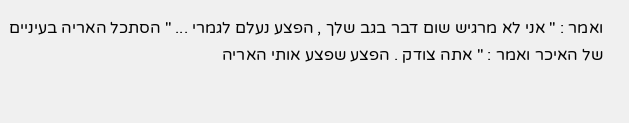ואמר : " אני לא מרגיש שום דבר בגב שלך , הפצע נעלם לגמרי ... " הסתכל האריה בעיניים של האיכר ואמר : " אתה צודק . הפצע שפצע אותי האריה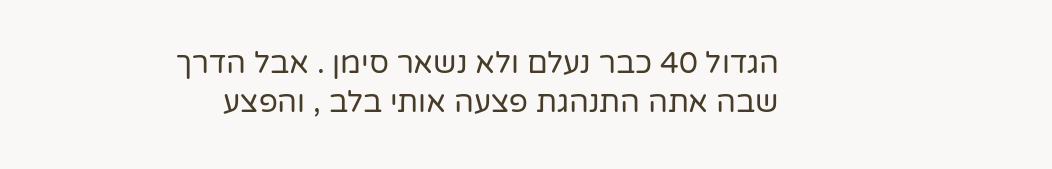הגדול 40 כבר נעלם ולא נשאר סימן . אבל הדרך שבה אתה התנהגת פצעה אותי בלב , והפצע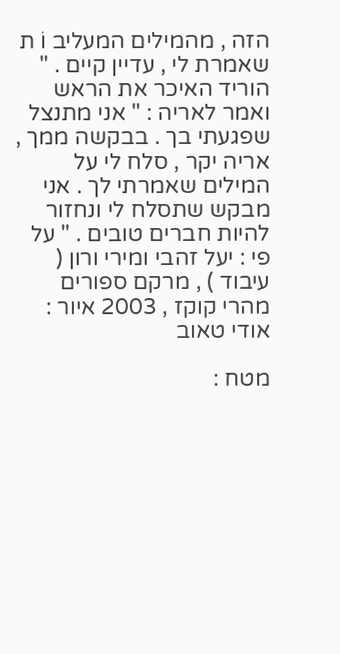הזה , מהמילים המעליב וֹ ת שאמרת לי , עדיין קיים . " הוריד האיכר את הראש ואמר לאריה : " אני מתנצל שפגעתי בך . בבקשה ממך , אריה יקר , סלח לי על המילים שאמרתי לך . אני מבקש שתסלח לי ונחזור להיות חברים טובים . " על פי : יעל זהבי ומירי ורון ( עיבוד ) , מרקם ספורים מהרי קוקז , 2003 איור : אודי טאוב

מטח :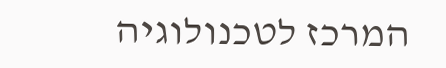המרכז לטכנולוגיה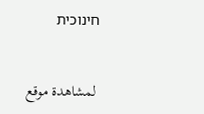חינוכית


 لمشاهدة موقع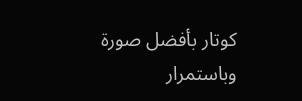كوتار بأفضل صورة وباستمرار